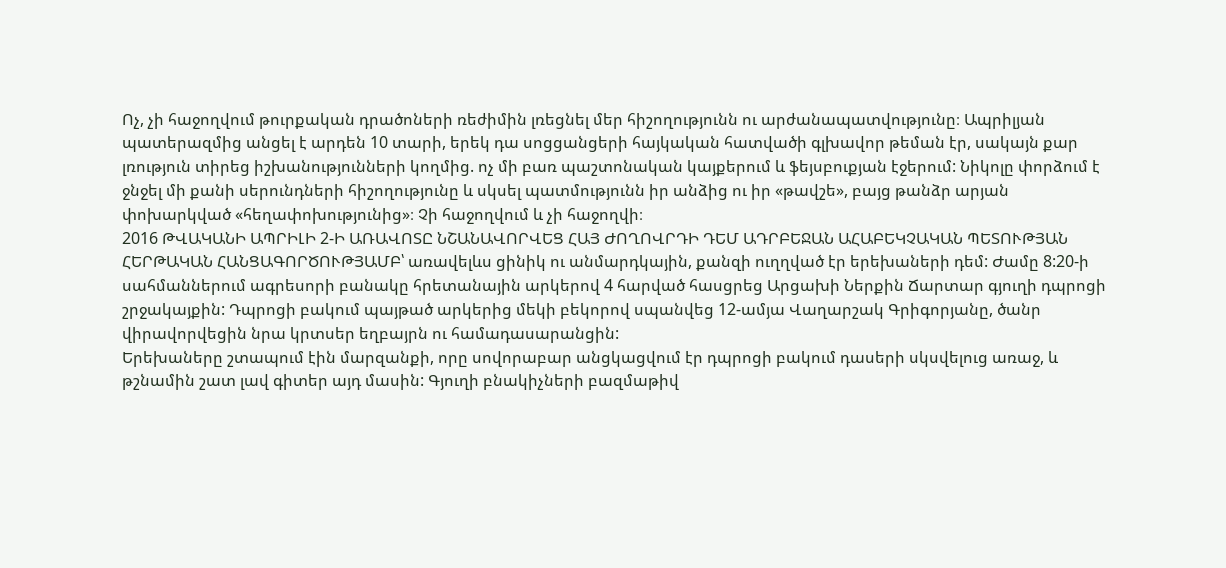Ոչ, չի հաջողվում թուրքական դրածոների ռեժիմին լռեցնել մեր հիշողությունն ու արժանապատվությունը։ Ապրիլյան պատերազմից անցել է արդեն 10 տարի, երեկ դա սոցցանցերի հայկական հատվածի գլխավոր թեման էր, սակայն քար լռություն տիրեց իշխանությունների կողմից. ոչ մի բառ պաշտոնական կայքերում և ֆեյսբուքյան էջերում: Նիկոլը փորձում է ջնջել մի քանի սերունդների հիշողությունը և սկսել պատմությունն իր անձից ու իր «թավշե», բայց թանձր արյան փոխարկված «հեղափոխությունից»։ Չի հաջողվում և չի հաջողվի։
2016 ԹՎԱԿԱՆԻ ԱՊՐԻԼԻ 2-Ի ԱՌԱՎՈՏԸ ՆՇԱՆԱՎՈՐՎԵՑ ՀԱՅ ԺՈՂՈՎՐԴԻ ԴԵՄ ԱԴՐԲԵՋԱՆ ԱՀԱԲԵԿՉԱԿԱՆ ՊԵՏՈՒԹՅԱՆ ՀԵՐԹԱԿԱՆ ՀԱՆՑԱԳՈՐԾՈՒԹՅԱՄԲ՝ առավելևս ցինիկ ու անմարդկային, քանզի ուղղված էր երեխաների դեմ: Ժամը 8:20-ի սահմաններում ագրեսորի բանակը հրետանային արկերով 4 հարված հասցրեց Արցախի Ներքին Ճարտար գյուղի դպրոցի շրջակայքին: Դպրոցի բակում պայթած արկերից մեկի բեկորով սպանվեց 12-ամյա Վաղարշակ Գրիգորյանը, ծանր վիրավորվեցին նրա կրտսեր եղբայրն ու համադասարանցին:
Երեխաները շտապում էին մարզանքի, որը սովորաբար անցկացվում էր դպրոցի բակում դասերի սկսվելուց առաջ, և թշնամին շատ լավ գիտեր այդ մասին: Գյուղի բնակիչների բազմաթիվ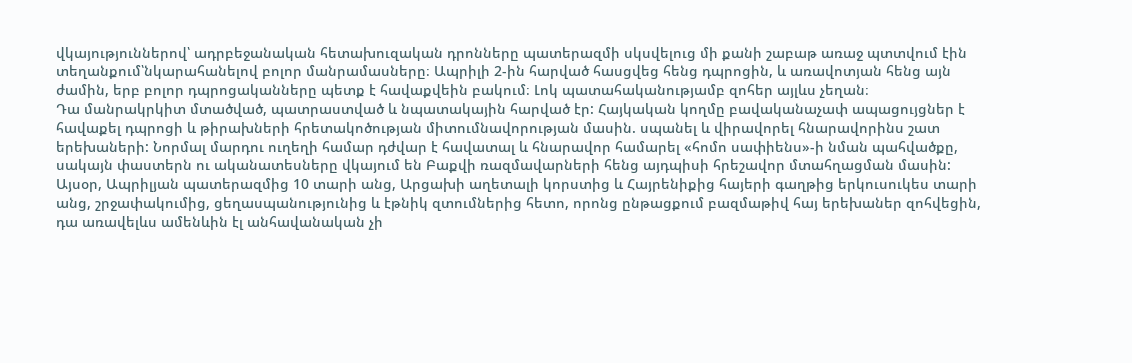վկայություններով՝ ադրբեջանական հետախուզական դրոնները պատերազմի սկսվելուց մի քանի շաբաթ առաջ պտտվում էին տեղանքում՝նկարահանելով բոլոր մանրամասները։ Ապրիլի 2-ին հարված հասցվեց հենց դպրոցին, և առավոտյան հենց այն ժամին, երբ բոլոր դպրոցականները պետք է հավաքվեին բակում։ Լոկ պատահականությամբ զոհեր այլևս չեղան։
Դա մանրակրկիտ մտածված, պատրաստված և նպատակային հարված էր: Հայկական կողմը բավականաչափ ապացույցներ է հավաքել դպրոցի և թիրախների հրետակոծության միտումնավորության մասին. սպանել և վիրավորել հնարավորինս շատ երեխաների: Նորմալ մարդու ուղեղի համար դժվար է հավատալ և հնարավոր համարել «հոմո սափիենս»-ի նման պահվածքը, սակայն փաստերն ու ականատեսները վկայում են Բաքվի ռազմավարների հենց այդպիսի հրեշավոր մտահղացման մասին:
Այսօր, Ապրիլյան պատերազմից 10 տարի անց, Արցախի աղետալի կորստից և Հայրենիքից հայերի գաղթից երկուսուկես տարի անց, շրջափակումից, ցեղասպանությունից և էթնիկ զտումներից հետո, որոնց ընթացքում բազմաթիվ հայ երեխաներ զոհվեցին, դա առավելևս ամենևին էլ անհավանական չի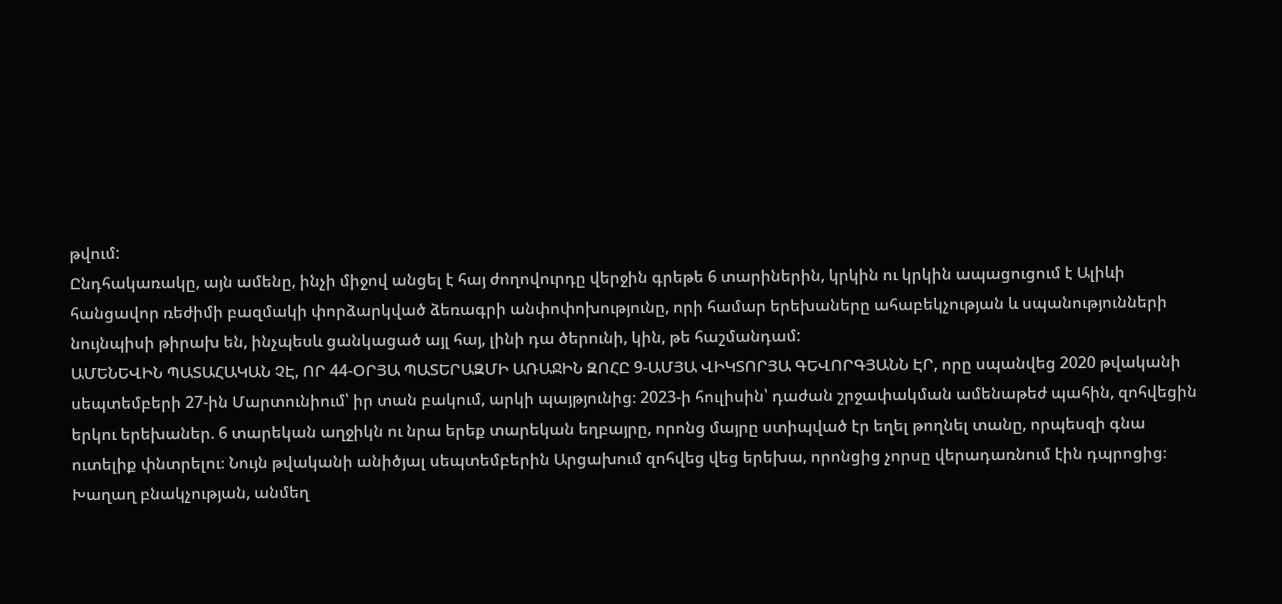թվում:
Ընդհակառակը, այն ամենը, ինչի միջով անցել է հայ ժողովուրդը վերջին գրեթե 6 տարիներին, կրկին ու կրկին ապացուցում է Ալիևի հանցավոր ռեժիմի բազմակի փորձարկված ձեռագրի անփոփոխությունը, որի համար երեխաները ահաբեկչության և սպանությունների նույնպիսի թիրախ են, ինչպեսև ցանկացած այլ հայ, լինի դա ծերունի, կին, թե հաշմանդամ:
ԱՄԵՆԵՎԻՆ ՊԱՏԱՀԱԿԱՆ ՉԷ, ՈՐ 44-ՕՐՅԱ ՊԱՏԵՐԱԶՄԻ ԱՌԱՋԻՆ ԶՈՀԸ 9-ԱՄՅԱ ՎԻԿՏՈՐՅԱ ԳԵՎՈՐԳՅԱՆՆ ԷՐ, որը սպանվեց 2020 թվականի սեպտեմբերի 27-ին Մարտունիում՝ իր տան բակում, արկի պայթյունից։ 2023-ի հուլիսին՝ դաժան շրջափակման ամենաթեժ պահին, զոհվեցին երկու երեխաներ. 6 տարեկան աղջիկն ու նրա երեք տարեկան եղբայրը, որոնց մայրը ստիպված էր եղել թողնել տանը, որպեսզի գնա ուտելիք փնտրելու։ Նույն թվականի անիծյալ սեպտեմբերին Արցախում զոհվեց վեց երեխա, որոնցից չորսը վերադառնում էին դպրոցից։
Խաղաղ բնակչության, անմեղ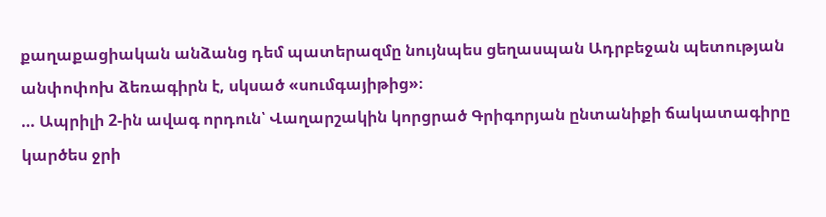քաղաքացիական անձանց դեմ պատերազմը նույնպես ցեղասպան Ադրբեջան պետության անփոփոխ ձեռագիրն է, սկսած «սումգայիթից»։
… Ապրիլի 2-ին ավագ որդուն՝ Վաղարշակին կորցրած Գրիգորյան ընտանիքի ճակատագիրը կարծես ջրի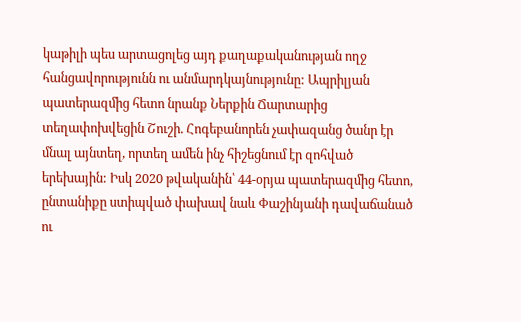կաթիլի պես արտացոլեց այդ քաղաքականության ողջ հանցավորությունն ու անմարդկայնությունը: Ապրիլյան պատերազմից հետո նրանք Ներքին Ճարտարից տեղափոխվեցին Շուշի. Հոգեբանորեն չափազանց ծանր էր մնալ այնտեղ, որտեղ ամեն ինչ հիշեցնում էր զոհված երեխային: Իսկ 2020 թվականին՝ 44-օրյա պատերազմից հետո, ընտանիքը ստիպված փախավ նաև Փաշինյանի դավաճանած ու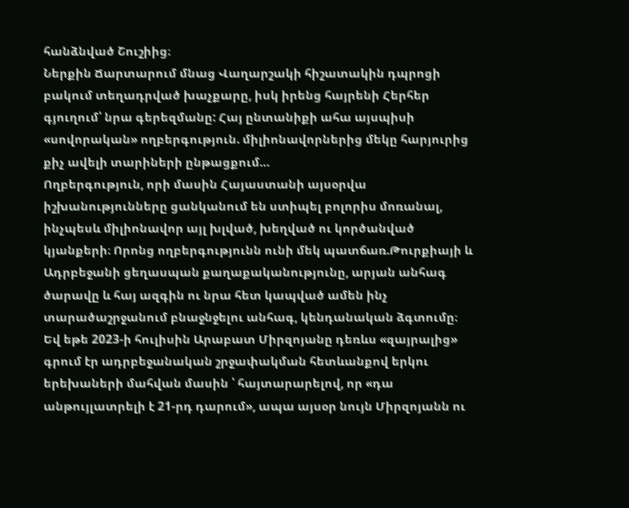հանձնված Շուշիից։
Ներքին Ճարտարում մնաց Վաղարշակի հիշատակին դպրոցի բակում տեղադրված խաչքարը, իսկ իրենց հայրենի Հերհեր գյուղում՝ նրա գերեզմանը: Հայ ընտանիքի ահա այսպիսի «սովորական» ողբերգություն. միլիոնավորներից մեկը հարյուրից քիչ ավելի տարիների ընթացքում…
Ողբերգություն, որի մասին Հայաստանի այսօրվա իշխանությունները ցանկանում են ստիպել բոլորիս մոռանալ, ինչպեսև միլիոնավոր այլ խլված, խեղված ու կործանված կյանքերի։ Որոնց ողբերգությունն ունի մեկ պատճառ.Թուրքիայի և Ադրբեջանի ցեղասպան քաղաքականությունը, արյան անհագ ծարավը և հայ ազգին ու նրա հետ կապված ամեն ինչ տարածաշրջանում բնաջնջելու անհագ, կենդանական ձգտումը։
Եվ եթե 2023-ի հուլիսին Արաբատ Միրզոյանը դեռևս «զայրալից» գրում էր ադրբեջանական շրջափակման հետևանքով երկու երեխաների մահվան մասին ՝ հայտարարելով, որ «դա անթույլատրելի է 21-րդ դարում», ապա այսօր նույն Միրզոյանն ու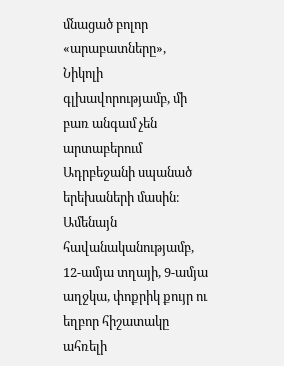մնացած բոլոր «արաբատները», Նիկոլի գլխավորությամբ, մի բառ անգամ չեն արտաբերում Ադրբեջանի սպանած երեխաների մասին։
Ամենայն հավանականությամբ, 12-ամյա տղայի, 9-ամյա աղջկա, փոքրիկ քույր ու եղբոր հիշատակը ահռելի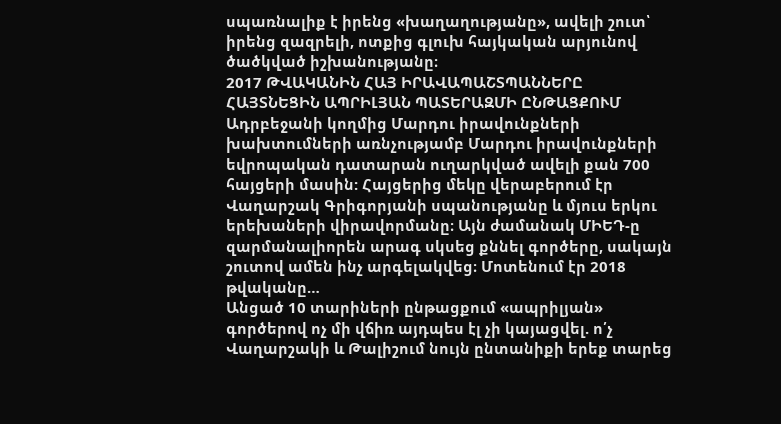սպառնալիք է իրենց «խաղաղությանը», ավելի շուտ՝ իրենց զազրելի, ոտքից գլուխ հայկական արյունով ծածկված իշխանությանը։
2017 ԹՎԱԿԱՆԻՆ ՀԱՅ ԻՐԱՎԱՊԱՇՏՊԱՆՆԵՐԸ ՀԱՅՏՆԵՑԻՆ ԱՊՐԻԼՅԱՆ ՊԱՏԵՐԱԶՄԻ ԸՆԹԱՑՔՈՒՄ Ադրբեջանի կողմից Մարդու իրավունքների խախտումների առնչությամբ Մարդու իրավունքների եվրոպական դատարան ուղարկված ավելի քան 700 հայցերի մասին: Հայցերից մեկը վերաբերում էր Վաղարշակ Գրիգորյանի սպանությանը և մյուս երկու երեխաների վիրավորմանը։ Այն ժամանակ ՄԻԵԴ-ը զարմանալիորեն արագ սկսեց քննել գործերը, սակայն շուտով ամեն ինչ արգելակվեց։ Մոտենում էր 2018 թվականը…
Անցած 10 տարիների ընթացքում «ապրիլյան» գործերով ոչ մի վճիռ այդպես էլ չի կայացվել. ո՛չ Վաղարշակի և Թալիշում նույն ընտանիքի երեք տարեց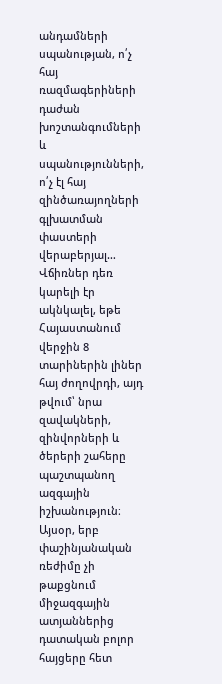անդամների սպանության, ո՛չ հայ ռազմագերիների դաժան խոշտանգումների և սպանությունների, ո՛չ էլ հայ զինծառայողների գլխատման փաստերի վերաբերյալ… Վճիռներ դեռ կարելի էր ակնկալել, եթե Հայաստանում վերջին 8 տարիներին լիներ հայ ժողովրդի, այդ թվում՝ նրա զավակների, զինվորների և ծերերի շահերը պաշտպանող ազգային իշխանություն։
Այսօր, երբ փաշինյանական ռեժիմը չի թաքցնում միջազգային ատյաններից դատական բոլոր հայցերը հետ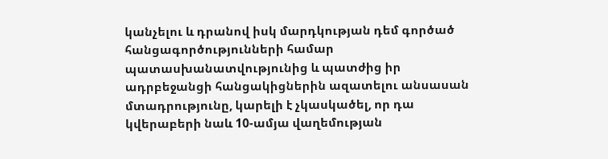կանչելու և դրանով իսկ մարդկության դեմ գործած հանցագործությունների համար պատասխանատվությունից և պատժից իր ադրբեջանցի հանցակիցներին ազատելու անսասան մտադրությունը, կարելի է չկասկածել, որ դա կվերաբերի նաև 10-ամյա վաղեմության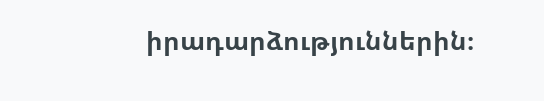իրադարձություններին։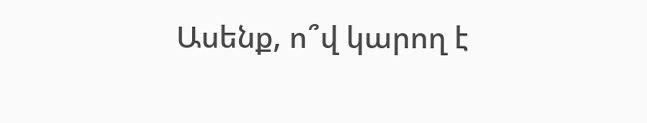Ասենք, ո՞վ կարող է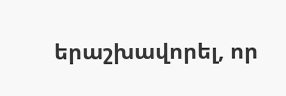երաշխավորել, որ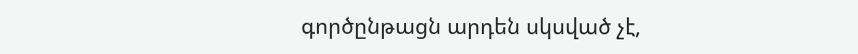գործընթացն արդեն սկսված չէ,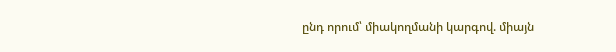ընդ որում՝ միակողմանի կարգով. միայն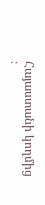Հայաստանի կողմից ։